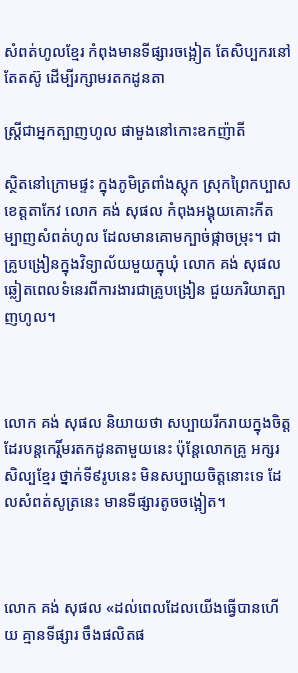សំពត់ហូលខ្មែរ កំពុងមានទីផ្សារចង្អៀត តែសិប្បករនៅតែតស៊ូ ដើម្បីរក្សាមរតកដូនតា

ស្ត្រីជាអ្នកត្បាញហូល ផាមួងនៅកោះឧកញ៉ាតី

ស្ថិតនៅក្រោមផ្ទះ ក្នុងភូមិត្រពាំងស្តុក ស្រុកព្រៃកប្បាស ខេត្តតាកែវ លោក គង់ សុផល កំពុងអង្គុយគោះកីតម្បាញសំពត់ហូល ដែលមានគោមក្បាច់ផ្កាចម្រុះ។ ជាគ្រូបង្រៀនក្នុងវិទ្យាល័យមួយក្នុឃុំ លោក គង់ សុផល ឆ្លៀតពេលទំនេរពីការងារជាគ្រូបង្រៀន ជួយភរិយាត្បាញហូល។



លោក គង់ សុផល និយាយថា សប្បាយរីករាយក្នុងចិត្តដែរបន្តកេរ្តិ៍មរតកដូនតាមួយនេះ ប៉ុន្តែលោកគ្រូ អក្សរសិល្បខ្មែរ ថ្នាក់ទី៩រូបនេះ មិនសប្បាយចិត្តនោះទេ ដែលសំពត់សូត្រនេះ មានទីផ្សារតូចចង្អៀត។



លោក គង់ សុផល «ដល់ពេលដែលយើងធ្វើបានហើយ គ្មានទីផ្សារ ចឹងផលិតផ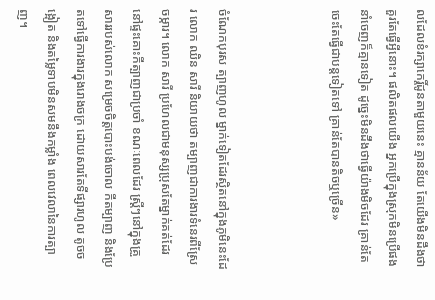លដែលខំរក្សាកេរ្តិ៍ដូនតាមួយនេះ គ្មានន័យ តែយើងមិនដឹងថាគួរតែធ្វើអ្វីនោះ។ ផលិតផលយើង អ្នកប្រើក្នុងស្រុកមិនប្រើផង នាំចេញក៏គ្មានទៀត ដូច្នេះមិនដឹងថាធ្វើយ៉ាងមិចដែរ គ្រាន់តែចេះតែធ្វើជាបន្តទៀតទៅ គ្រាន់តែបានតិចឬច្រើន»



ចំណែកបុរស ត្បាញហូល ម្នាក់ទៀតដែរស្ថិតនៅក្នុងភូមិនេះដែរ លោក ឈិន សារី និយាយថា តម្បាញជាការងារទំនេរពីស្រែចម្ការ។ លោក សារី ប្រហែលជាមនុស្សប្រុសតែម្នាក់គត់ដែរ នៅផ្ទះគោះកីត្បាញជាប្រចាំ ខណៈពេលដែរ ស្ត្រីៗនៅក្នុងគ្រួសាររបស់លោក សម្រេចចិត្តបោះបង់ចោល កីតម្បាញ និងប្រែតទៅធ្វើការងារក្នុងរោងចក្រ ដោយសារតែទីផ្សារហូល តូចចង្អៀត និងតម្លៃទាបមិនសមនឹងកម្លាំង ពេលវេលានៃការត្បាញ។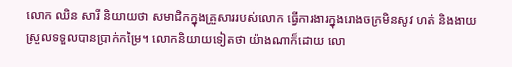លោក ឈិន សារី និយាយថា សមាជិកក្នុងគ្រួសាររបស់លោក ធ្វើការងារក្នុងរោងចក្រមិនសូវ ហត់ និងងាយស្រួលទទួលបានបា្រក់កម្រៃ។ លោកនិយាយទៀតថា យ៉ាងណាក៏ដោយ លោ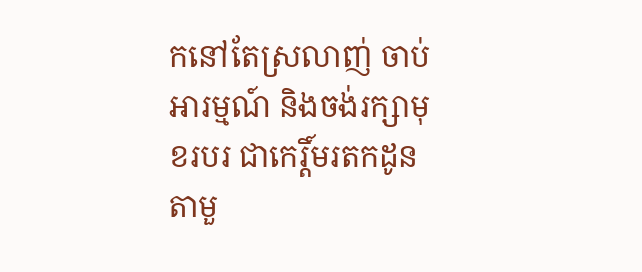កនៅតែស្រលាញ់ ចាប់អារម្មណ៍ និងចង់រក្សាមុខរបរ ជាកេរ្តិ៍មរតកដូនតាមួ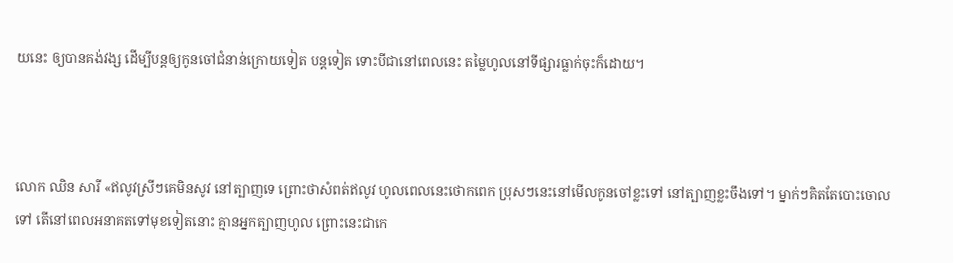យនេះ ឲ្យបានគង់វង្ស ដើម្បីបន្តឲ្យកូនចៅជំនាន់ក្រោយទៀត បន្តទៀត ទោះបីជានៅពេលនេះ តម្លៃហូលនៅទីផ្សារធ្លាក់ចុះក៏ដោយ។



លោក ឈិន សារី «ឥលូវស្រីៗគេមិនសូវ នៅត្បាញទេ ព្រោះថាសំពត់ឥលូវ ហូលពេលនេះថោកពេក ប្រុសៗនេះនៅមើលកូនចៅខ្លះទៅ នៅត្បាញខ្លះចឹងទៅ។ ម្នាក់ៗគិតតែបោះចោលទៅ តើនៅពេលអនាគតទៅមុខទៀតនោះ គ្មានអ្នកត្បាញហូល ព្រោះនេះជាកេ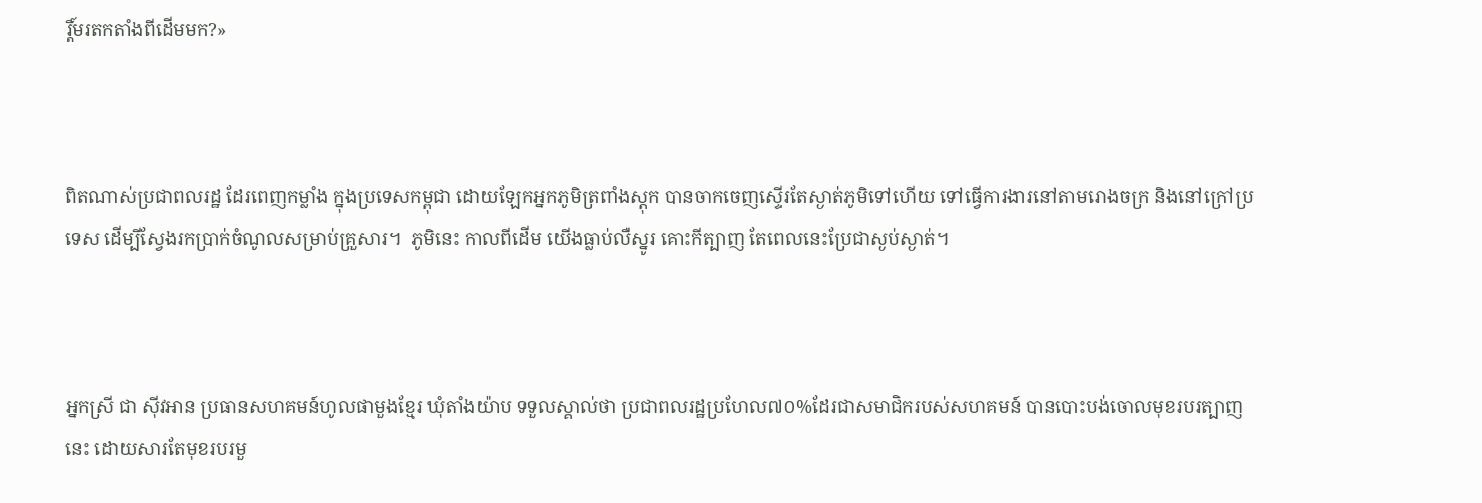រ្តិ៍មរតកតាំងពីដើមមក?»



ពិតណាស់ប្រជាពលរដ្ឋ ដែរពេញកម្លាំង ក្នុងប្រទេសកម្ពុជា ដោយឡែកអ្នកភូមិត្រពាំងស្តុក បានចាកចេញស្ទើរតែស្ងាត់ភូមិទៅហើយ ទៅធ្វើការងារនៅតាមរោងចក្រ និងនៅក្រៅប្រទេស ដើម្បីស្វែងរកប្រាក់ចំណូលសម្រាប់គ្រួសារ។  ភូមិនេះ កាលពីដើម យើងធ្លាប់លឺស្នូរ គោះកីត្បាញ តែពេលនេះប្រែជាស្ងប់ស្ងាត់។



អ្នកស្រី ជា ស៊ីវអាន ប្រធានសហគមន៍ហូលផាមួងខ្មែរ ឃុំតាំងយ៉ាប ទទួលស្គាល់ថា ប្រជាពលរដ្ឋប្រហែល៧០%ដែរជាសមាជិករបស់សហគមន៍ បានបោះបង់ចោលមុខរបរត្បាញនេះ ដោយសារតែមុខរបរមួ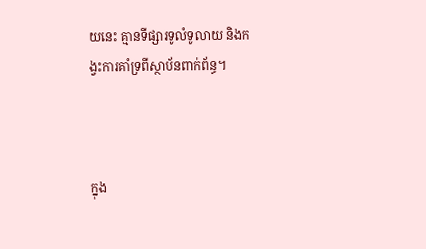យនេះ គ្មានទីផ្សារទូលំទូលាយ និងកង្វះការគាំទ្រពីស្ថាប័នពាក់ព័ន្ធ។



ក្នុង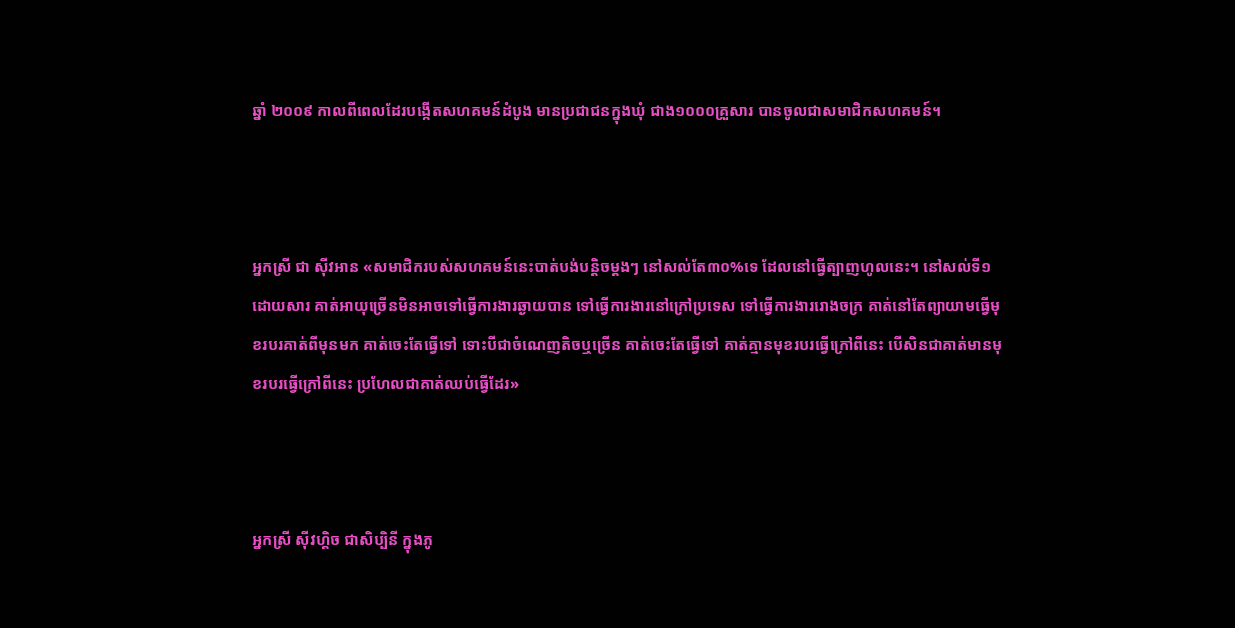ឆ្នាំ ២០០៩ កាលពីពេលដែរបង្កើតសហគមន៍ដំបូង មានប្រជាជនក្នុងឃុំ ជាង១០០០គ្រួសារ បានចូលជាសមាជិកសហគមន៍។



អ្នកស្រី ជា ស៊ីវអាន «សមាជិករបស់សហគមន៍នេះបាត់បង់បន្តិចម្តងៗ នៅសល់តែ៣០%ទេ ដែលនៅធ្វើត្បាញហូលនេះ។ នៅសល់ទី១ដោយសារ គាត់អាយុច្រើនមិនអាចទៅធ្វើការងារឆ្ងាយបាន ទៅធ្វើការងារនៅក្រៅប្រទេស ទៅធ្វើការងាររោងចក្រ គាត់នៅតែព្យាយាមធ្វើមុខរបរគាត់ពីមុនមក គាត់ចេះតែធ្វើទៅ ទោះបីជាចំណេញតិចឬច្រើន គាត់ចេះតែធ្វើទៅ គាត់គ្មានមុខរបរធ្វើក្រៅពីនេះ បើសិនជាគាត់មានមុខរបរធ្វើក្រៅពីនេះ ប្រហែលជាគាត់ឈប់ធ្វើដែរ»



អ្នកស្រី ស៊ីវហ្គិច ជាសិប្បិនី ក្នុងភូ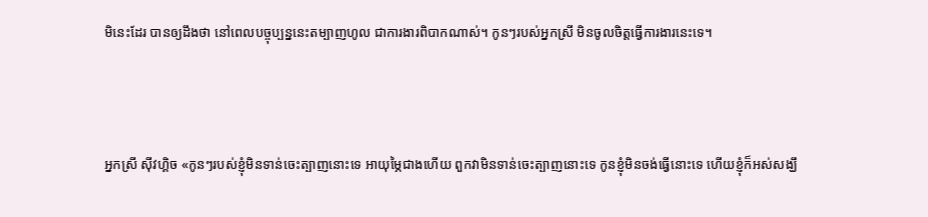មិនេះដែរ បានឲ្យដឹងថា នៅពេលបច្ចុប្បន្ននេះតម្បាញហូល ជាការងារពិបាកណាស់។ កូនៗរបស់អ្នកស្រី មិនចូលចិត្តធ្វើការងារនេះទេ។



អ្នកស្រី ស៊ីវហ្គិច «កូនៗរបស់ខ្ញុំមិនទាន់ចេះត្បាញនោះទេ អាយុម្ភៃជាងហើយ ពួកវាមិនទាន់ចេះត្បាញនោះទេ កូនខ្ញុំមិនចង់ធ្វើនោះទេ ហើយខ្ញុំក៏អស់សង្ឃឹ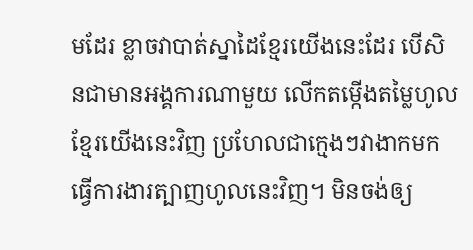មដែរ ខ្លាចវាបាត់ស្នាដៃខ្មែរយើងនេះដែរ បើសិនជាមានអង្គការណាមួយ លើកតម្កើងតម្លៃហូលខ្មែរយើងនេះវិញ ប្រហែលជាក្មេងៗវាងាកមកធ្វើការងារត្បាញហូលនេះវិញ។ មិនចង់ឲ្យ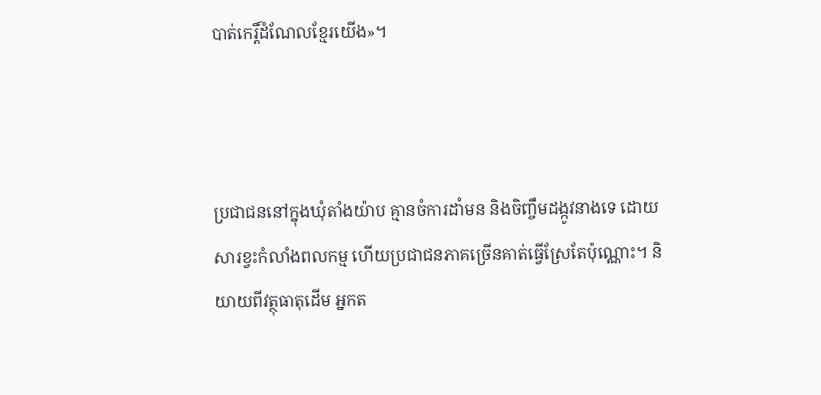បាត់កេរ្តិ៍ដំណែលខ្មែរយើង»។



ប្រជាជននៅក្នុងឃុំតាំងយ៉ាប គ្មានចំការដាំមន និងចិញ្ចឹមដង្កូវនាងទេ ដោយសារខ្វះកំលាំងពលកម្ម ហើយប្រជាជនភាគច្រើនគាត់ធ្វើស្រែតែប៉ុណ្ណោះ។ និយាយពីវត្ថុធាតុដើម អ្នកត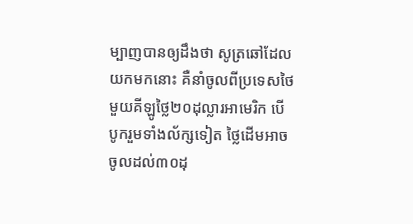ម្បាញបានឲ្យដឹងថា សូត្រឆៅដែលយកមកនោះ គឺនាំចូលពីប្រទេសថៃ មួយគីឡូថ្លៃ២០ដុល្លារអាមេរិក បើបូករួមទាំងល័ក្សទៀត ថ្លៃដើមអាចចូលដល់៣០ដុ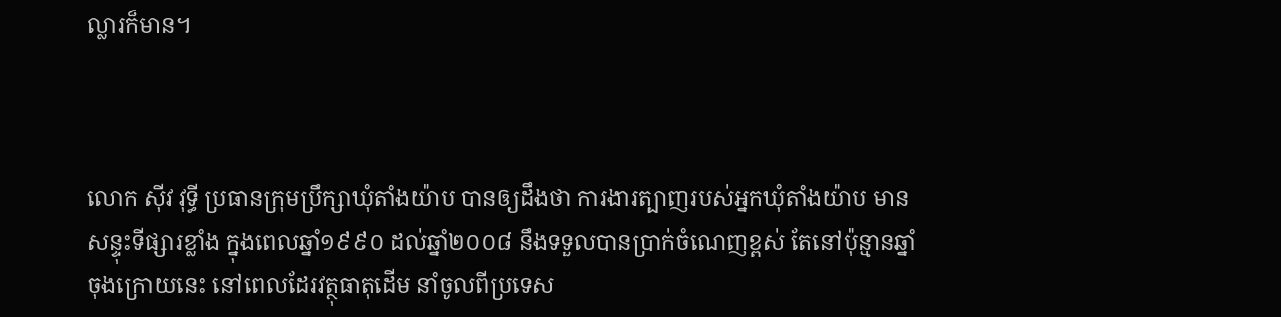ល្លារក៏មាន។



លោក ស៊ីវ វុទ្ធី ប្រធានក្រុមប្រឹក្សាឃុំតាំងយ៉ាប បានឲ្យដឹងថា ការងារត្បាញរបស់អ្នកឃុំតាំងយ៉ាប មានសន្ទុះទីផ្សារខ្លាំង ក្នុងពេលឆ្នាំ១៩៩០ ដល់ឆ្នាំ២០០៨ នឹងទទួលបានប្រាក់ចំណេញខ្ពស់ តែនៅប៉ុន្មានឆ្នាំចុងក្រោយនេះ នៅពេលដែរវត្ថុធាតុដើម នាំចូលពីប្រទេស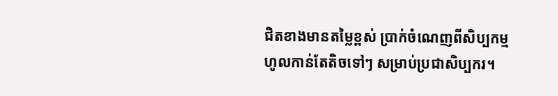ជិតខាងមានតម្លៃខ្ពស់ ប្រាក់ចំណេញពីសិប្បកម្មហូលកាន់តែតិចទៅៗ សម្រាប់ប្រជាសិប្បករ។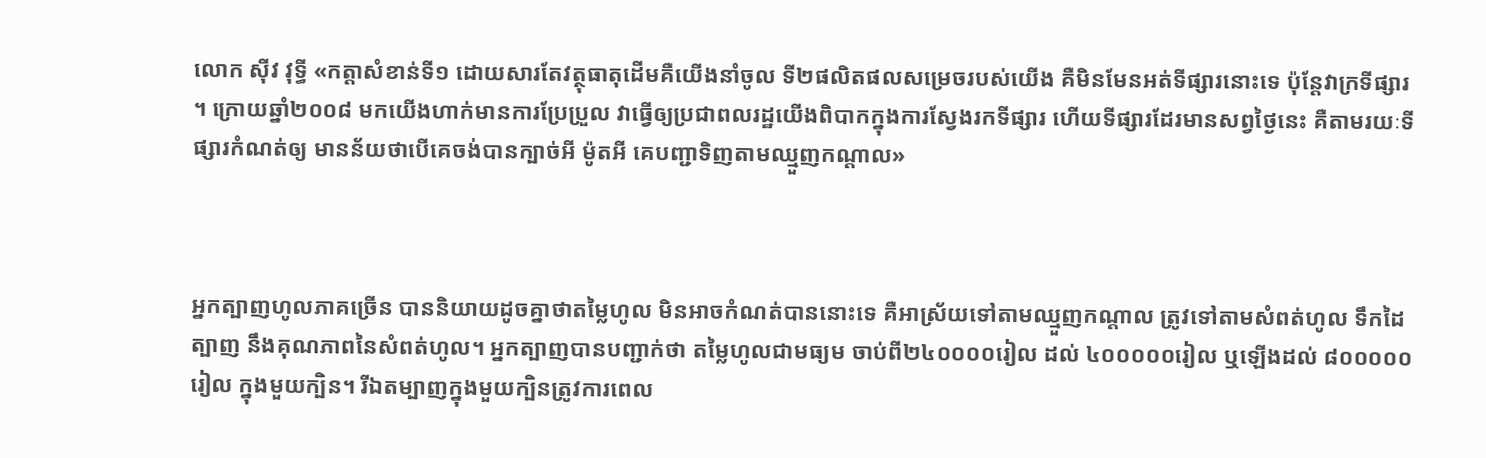លោក ស៊ីវ វុទ្ធី «កត្តាសំខាន់ទី១ ដោយសារតែវត្ថុធាតុដើមគឺយើងនាំចូល ទី២ផលិតផលសម្រេចរបស់យើង គឺមិនមែនអត់ទីផ្សារនោះទេ ប៉ុន្តែវាក្រទីផ្សារ ។ ក្រោយឆ្នាំ២០០៨ មកយើងហាក់មានការប្រែប្រួល វាធ្វើឲ្យប្រជាពលរដ្ឋយើងពិបាកក្នុងការស្វែងរកទីផ្សារ ហើយទីផ្សារដែរមានសព្វថ្ងៃនេះ គឺតាមរយៈទីផ្សារកំណត់ឲ្យ មានន័យថាបើគេចង់បានក្បាច់អី ម៉ូតអី គេបញ្ជាទិញតាមឈ្មួញកណ្តាល»



អ្នកត្បាញហូលភាគច្រើន បាននិយាយដូចគ្នាថាតម្លៃហូល មិនអាចកំណត់បាននោះទេ គឺអាស្រ័យទៅតាមឈ្មួញកណ្តាល ត្រូវទៅតាមសំពត់ហូល ទឹកដៃត្បាញ នឹងគុណភាពនៃសំពត់ហូល។ អ្នកត្បាញបានបញ្ជាក់ថា តម្លៃហូលជាមធ្យម ចាប់ពី២៤០០០០រៀល ដល់ ៤០០០០០រៀល ឬឡើងដល់ ៨០០០០០រៀល ក្នុងមួយក្បិន។ រីឯតម្បាញក្នុងមួយក្បិនត្រូវការពេល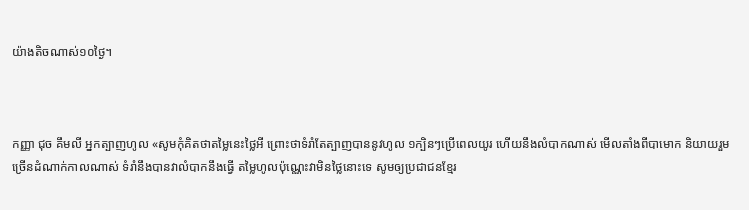យ៉ាងតិចណាស់១០ថ្ងៃ។



កញ្ញា ជុច គឹមលី អ្នកត្បាញហូល «សូមកុំគិតថាតម្លៃនេះថ្លៃអី ព្រោះថាទំរាំតែត្បាញបាននូវហូល ១ក្បិនៗប្រើពេលយូរ ហើយនឹងលំបាកណាស់ មើលតាំងពីបាមោក និយាយរួមច្រើនដំណាក់កាលណាស់ ទំរាំនឹងបានវាលំបាកនឹងធ្វើ តម្លៃហូលប៉ុណ្ណេះវាមិនថ្លៃនោះទេ សូមឲ្យប្រជាជនខ្មែរ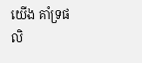យើង គាំទ្រផលិ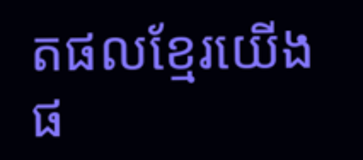តផលខ្មែរយើងផ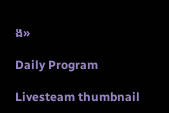ង»

Daily Program

Livesteam thumbnail